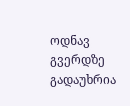ოდნავ გვერდზე გადაუხრია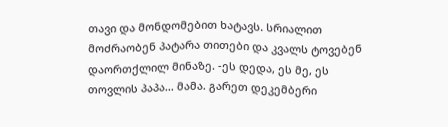თავი და მონდომებით ხატავს. სრიალით მოძრაობენ პატარა თითები და კვალს ტოვებენ დაორთქლილ მინაზე. -ეს დედა, ეს მე, ეს თოვლის პაპა... მამა. გარეთ დეკემბერი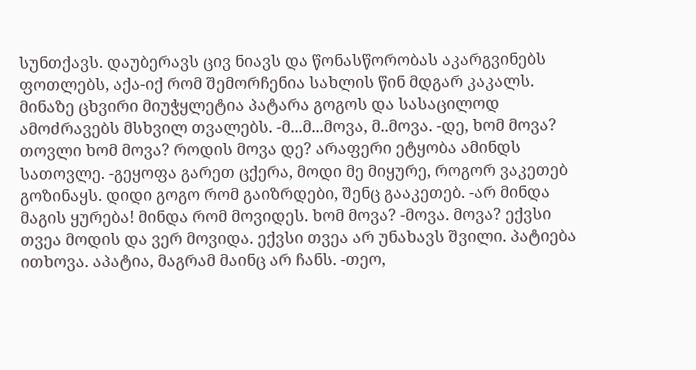სუნთქავს. დაუბერავს ცივ ნიავს და წონასწორობას აკარგვინებს ფოთლებს, აქა-იქ რომ შემორჩენია სახლის წინ მდგარ კაკალს. მინაზე ცხვირი მიუჭყლეტია პატარა გოგოს და სასაცილოდ ამოძრავებს მსხვილ თვალებს. -მ...მ...მოვა, მ..მოვა. -დე, ხომ მოვა? თოვლი ხომ მოვა? როდის მოვა დე? არაფერი ეტყობა ამინდს სათოვლე. -გეყოფა გარეთ ცქერა, მოდი მე მიყურე, როგორ ვაკეთებ გოზინაყს. დიდი გოგო რომ გაიზრდები, შენც გააკეთებ. -არ მინდა მაგის ყურება! მინდა რომ მოვიდეს. ხომ მოვა? -მოვა. მოვა? ექვსი თვეა მოდის და ვერ მოვიდა. ექვსი თვეა არ უნახავს შვილი. პატიება ითხოვა. აპატია, მაგრამ მაინც არ ჩანს. -თეო,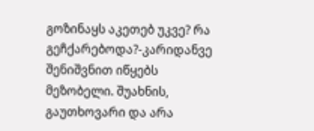გოზინაყს აკეთებ უკვე? რა გეჩქარებოდა?-კარიდანვე შენიშვნით იწყებს მეზობელი. შუახნის, გაუთხოვარი და არა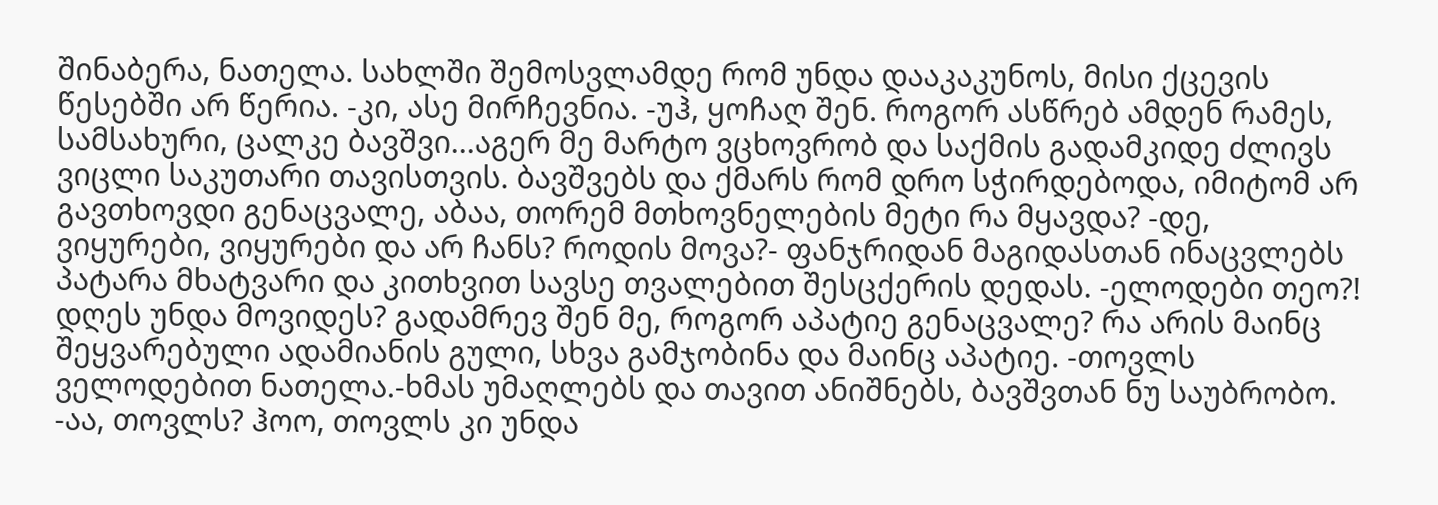შინაბერა, ნათელა. სახლში შემოსვლამდე რომ უნდა დააკაკუნოს, მისი ქცევის წესებში არ წერია. -კი, ასე მირჩევნია. -უჰ, ყოჩაღ შენ. როგორ ასწრებ ამდენ რამეს, სამსახური, ცალკე ბავშვი...აგერ მე მარტო ვცხოვრობ და საქმის გადამკიდე ძლივს ვიცლი საკუთარი თავისთვის. ბავშვებს და ქმარს რომ დრო სჭირდებოდა, იმიტომ არ გავთხოვდი გენაცვალე, აბაა, თორემ მთხოვნელების მეტი რა მყავდა? -დე, ვიყურები, ვიყურები და არ ჩანს? როდის მოვა?- ფანჯრიდან მაგიდასთან ინაცვლებს პატარა მხატვარი და კითხვით სავსე თვალებით შესცქერის დედას. -ელოდები თეო?! დღეს უნდა მოვიდეს? გადამრევ შენ მე, როგორ აპატიე გენაცვალე? რა არის მაინც შეყვარებული ადამიანის გული, სხვა გამჯობინა და მაინც აპატიე. -თოვლს ველოდებით ნათელა.-ხმას უმაღლებს და თავით ანიშნებს, ბავშვთან ნუ საუბრობო. -აა, თოვლს? ჰოო, თოვლს კი უნდა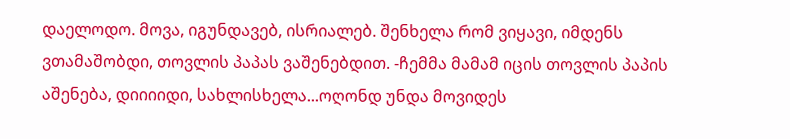დაელოდო. მოვა, იგუნდავებ, ისრიალებ. შენხელა რომ ვიყავი, იმდენს ვთამაშობდი, თოვლის პაპას ვაშენებდით. -ჩემმა მამამ იცის თოვლის პაპის აშენება, დიიიიდი, სახლისხელა...ოღონდ უნდა მოვიდეს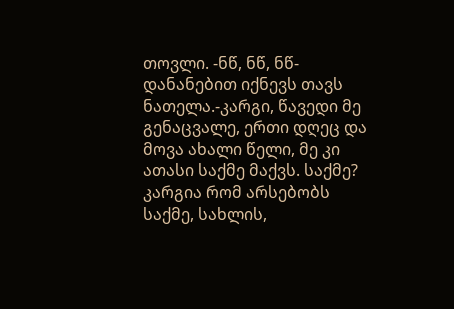თოვლი. -ნწ, ნწ, ნწ-დანანებით იქნევს თავს ნათელა.-კარგი, წავედი მე გენაცვალე, ერთი დღეც და მოვა ახალი წელი, მე კი ათასი საქმე მაქვს. საქმე? კარგია რომ არსებობს საქმე, სახლის,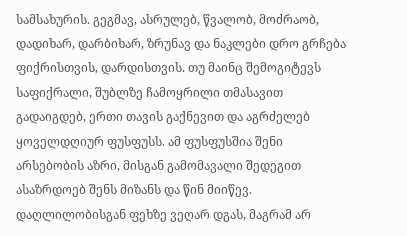სამსახურის. გეგმავ, ასრულებ, წვალობ, მოძრაობ, დადიხარ, დარბიხარ, ზრუნავ და ნაკლები დრო გრჩება ფიქრისთვის, დარდისთვის. თუ მაინც შემოგიტევს საფიქრალი, შუბლზე ჩამოყრილი თმასავით გადაიგდებ, ერთი თავის გაქნევით და აგრძელებ ყოველდღიურ ფუსფუსს. ამ ფუსფუსშია შენი არსებობის აზრი, მისგან გამომავალი შედეგით ასაზრდოებ შენს მიზანს და წინ მიიწევ. დაღლილობისგან ფეხზე ვეღარ დგას, მაგრამ არ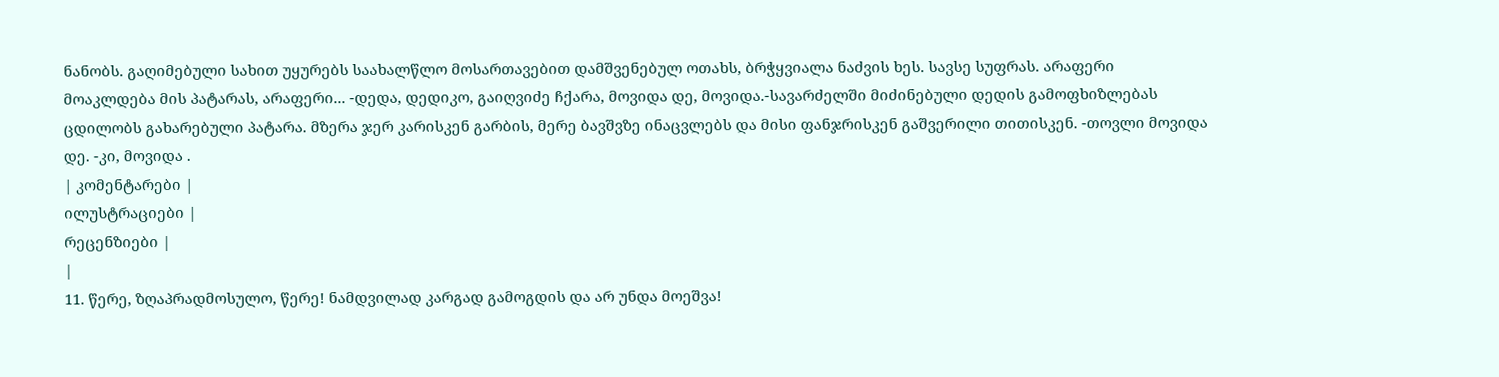ნანობს. გაღიმებული სახით უყურებს საახალწლო მოსართავებით დამშვენებულ ოთახს, ბრჭყვიალა ნაძვის ხეს. სავსე სუფრას. არაფერი მოაკლდება მის პატარას, არაფერი... -დედა, დედიკო, გაიღვიძე ჩქარა, მოვიდა დე, მოვიდა.-სავარძელში მიძინებული დედის გამოფხიზლებას ცდილობს გახარებული პატარა. მზერა ჯერ კარისკენ გარბის, მერე ბავშვზე ინაცვლებს და მისი ფანჯრისკენ გაშვერილი თითისკენ. -თოვლი მოვიდა დე. -კი, მოვიდა .
| კომენტარები |
ილუსტრაციები |
რეცენზიები |
|
11. წერე, ზღაპრადმოსულო, წერე! ნამდვილად კარგად გამოგდის და არ უნდა მოეშვა!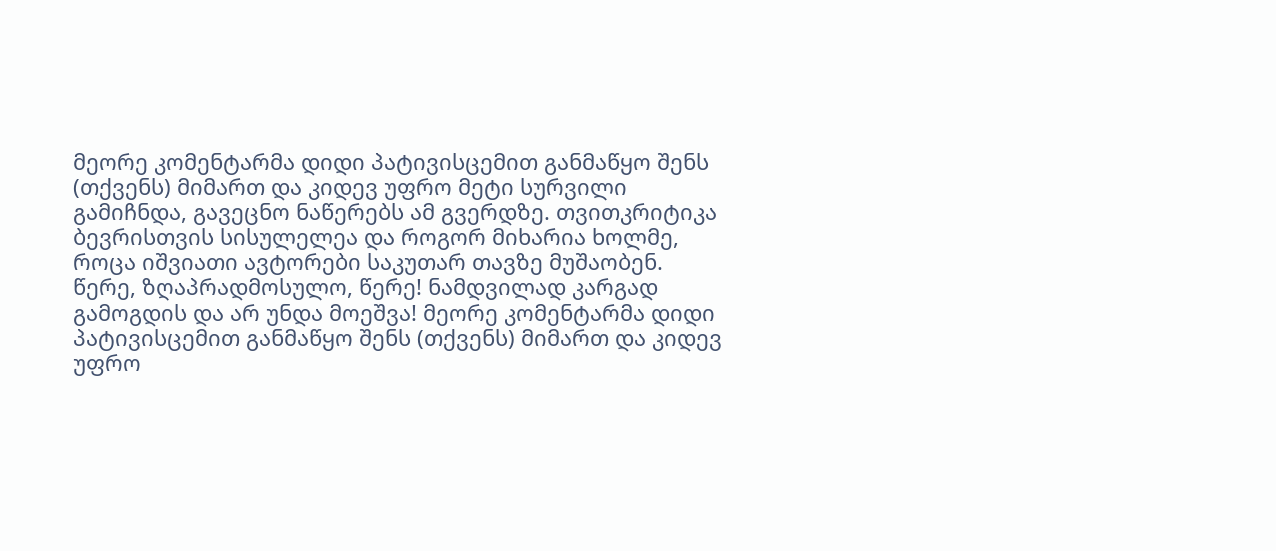მეორე კომენტარმა დიდი პატივისცემით განმაწყო შენს (თქვენს) მიმართ და კიდევ უფრო მეტი სურვილი გამიჩნდა, გავეცნო ნაწერებს ამ გვერდზე. თვითკრიტიკა ბევრისთვის სისულელეა და როგორ მიხარია ხოლმე, როცა იშვიათი ავტორები საკუთარ თავზე მუშაობენ. წერე, ზღაპრადმოსულო, წერე! ნამდვილად კარგად გამოგდის და არ უნდა მოეშვა! მეორე კომენტარმა დიდი პატივისცემით განმაწყო შენს (თქვენს) მიმართ და კიდევ უფრო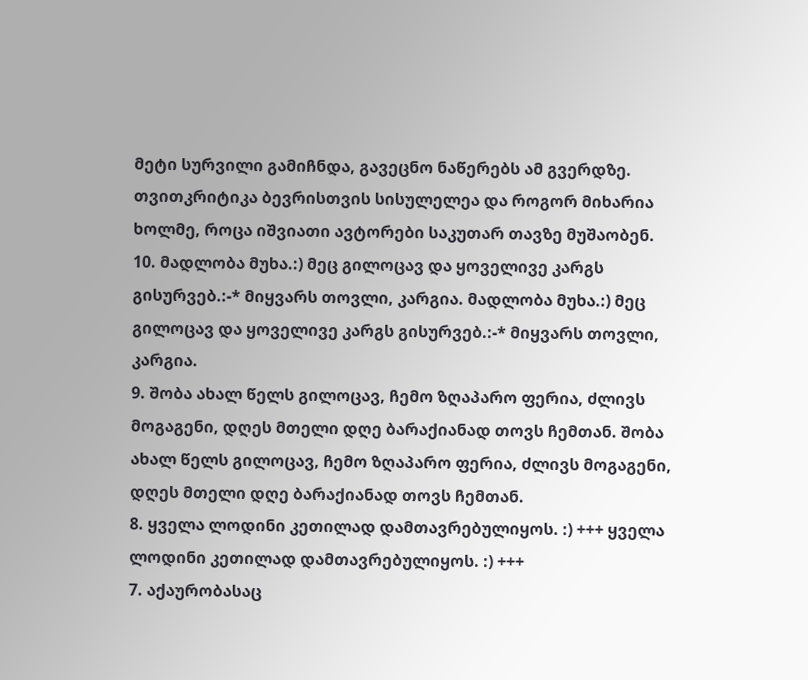მეტი სურვილი გამიჩნდა, გავეცნო ნაწერებს ამ გვერდზე. თვითკრიტიკა ბევრისთვის სისულელეა და როგორ მიხარია ხოლმე, როცა იშვიათი ავტორები საკუთარ თავზე მუშაობენ.
10. მადლობა მუხა.:) მეც გილოცავ და ყოველივე კარგს გისურვებ.:-* მიყვარს თოვლი, კარგია. მადლობა მუხა.:) მეც გილოცავ და ყოველივე კარგს გისურვებ.:-* მიყვარს თოვლი, კარგია.
9. შობა ახალ წელს გილოცავ, ჩემო ზღაპარო ფერია, ძლივს მოგაგენი, დღეს მთელი დღე ბარაქიანად თოვს ჩემთან. შობა ახალ წელს გილოცავ, ჩემო ზღაპარო ფერია, ძლივს მოგაგენი, დღეს მთელი დღე ბარაქიანად თოვს ჩემთან.
8. ყველა ლოდინი კეთილად დამთავრებულიყოს. :) +++ ყველა ლოდინი კეთილად დამთავრებულიყოს. :) +++
7. აქაურობასაც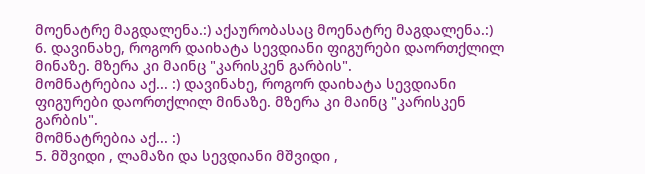მოენატრე მაგდალენა.:) აქაურობასაც მოენატრე მაგდალენა.:)
6. დავინახე, როგორ დაიხატა სევდიანი ფიგურები დაორთქლილ მინაზე. მზერა კი მაინც "კარისკენ გარბის".
მომნატრებია აქ... :) დავინახე, როგორ დაიხატა სევდიანი ფიგურები დაორთქლილ მინაზე. მზერა კი მაინც "კარისკენ გარბის".
მომნატრებია აქ... :)
5. მშვიდი , ლამაზი და სევდიანი მშვიდი ,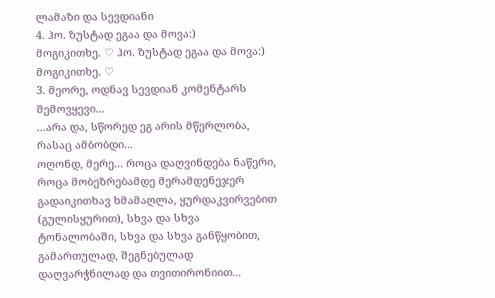ლამაზი და სევდიანი
4. ჰო. ზუსტად ეგაა და მოვა:)
მოგიკითხე. ♡ ჰო. ზუსტად ეგაა და მოვა:)
მოგიკითხე. ♡
3. მეორე, ოდნავ სევდიან კომენტარს შემოვყევი...
...არა და, სწორედ ეგ არის მწერლობა, რასაც ამბობდი...
ოღონდ, მერე... როცა დაღვინდება ნაწერი, როცა მობეზრებამდე მერამდენეჯერ გადაიკითხავ ხმამაღლა, ყურდაკვირვებით (გულისყურით), სხვა და სხვა ტონალობაში, სხვა და სხვა განწყობით, გამართულად, შეგნებულად დაღვარჭნილად და თვითირონიით...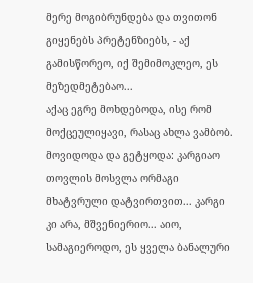მერე მოგიბრუნდება და თვითონ გიყენებს პრეტენზიებს, - აქ გამისწორეო, იქ შემიმოკლეო, ეს მეზედმეტებაო...
აქაც ეგრე მოხდებოდა, ისე რომ მოქცეულიყავი, რასაც ახლა ვამბობ. მოვიდოდა და გეტყოდა: კარგიაო თოვლის მოსვლა ორმაგი მხატვრული დატვირთვით... კარგი კი არა, მშვენიერიო... აიო, სამაგიეროდო, ეს ყველა ბანალური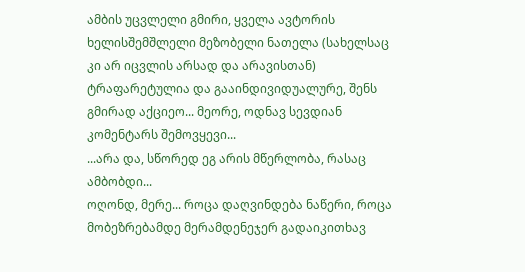ამბის უცვლელი გმირი, ყველა ავტორის ხელისშემშლელი მეზობელი ნათელა (სახელსაც კი არ იცვლის არსად და არავისთან) ტრაფარეტულია და გააინდივიდუალურე, შენს გმირად აქციეო... მეორე, ოდნავ სევდიან კომენტარს შემოვყევი...
...არა და, სწორედ ეგ არის მწერლობა, რასაც ამბობდი...
ოღონდ, მერე... როცა დაღვინდება ნაწერი, როცა მობეზრებამდე მერამდენეჯერ გადაიკითხავ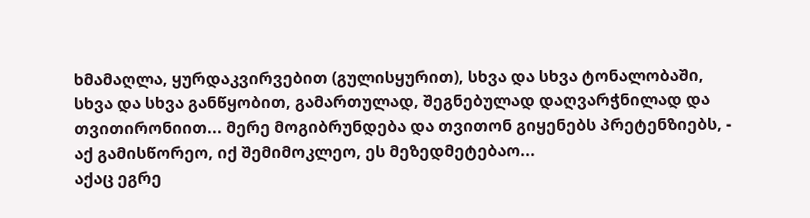ხმამაღლა, ყურდაკვირვებით (გულისყურით), სხვა და სხვა ტონალობაში, სხვა და სხვა განწყობით, გამართულად, შეგნებულად დაღვარჭნილად და თვითირონიით... მერე მოგიბრუნდება და თვითონ გიყენებს პრეტენზიებს, - აქ გამისწორეო, იქ შემიმოკლეო, ეს მეზედმეტებაო...
აქაც ეგრე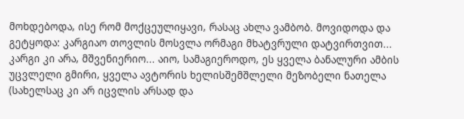მოხდებოდა, ისე რომ მოქცეულიყავი, რასაც ახლა ვამბობ. მოვიდოდა და გეტყოდა: კარგიაო თოვლის მოსვლა ორმაგი მხატვრული დატვირთვით... კარგი კი არა, მშვენიერიო... აიო, სამაგიეროდო, ეს ყველა ბანალური ამბის უცვლელი გმირი, ყველა ავტორის ხელისშემშლელი მეზობელი ნათელა (სახელსაც კი არ იცვლის არსად და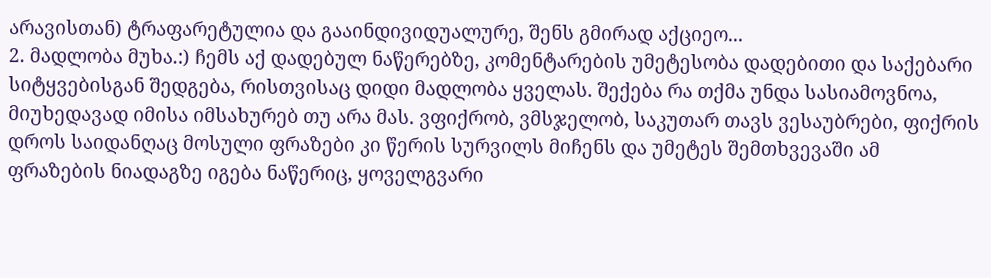არავისთან) ტრაფარეტულია და გააინდივიდუალურე, შენს გმირად აქციეო...
2. მადლობა მუხა.:) ჩემს აქ დადებულ ნაწერებზე, კომენტარების უმეტესობა დადებითი და საქებარი სიტყვებისგან შედგება, რისთვისაც დიდი მადლობა ყველას. შექება რა თქმა უნდა სასიამოვნოა, მიუხედავად იმისა იმსახურებ თუ არა მას. ვფიქრობ, ვმსჯელობ, საკუთარ თავს ვესაუბრები, ფიქრის დროს საიდანღაც მოსული ფრაზები კი წერის სურვილს მიჩენს და უმეტეს შემთხვევაში ამ ფრაზების ნიადაგზე იგება ნაწერიც, ყოველგვარი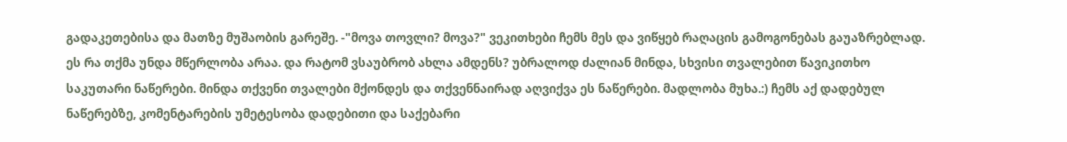გადაკეთებისა და მათზე მუშაობის გარეშე. -"მოვა თოვლი? მოვა?" ვეკითხები ჩემს მეს და ვიწყებ რაღაცის გამოგონებას გაუაზრებლად. ეს რა თქმა უნდა მწერლობა არაა. და რატომ ვსაუბრობ ახლა ამდენს? უბრალოდ ძალიან მინდა, სხვისი თვალებით წავიკითხო საკუთარი ნაწერები. მინდა თქვენი თვალები მქონდეს და თქვენნაირად აღვიქვა ეს ნაწერები. მადლობა მუხა.:) ჩემს აქ დადებულ ნაწერებზე, კომენტარების უმეტესობა დადებითი და საქებარი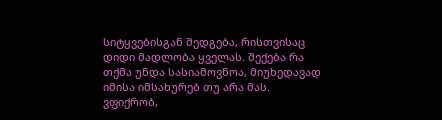სიტყვებისგან შედგება, რისთვისაც დიდი მადლობა ყველას. შექება რა თქმა უნდა სასიამოვნოა, მიუხედავად იმისა იმსახურებ თუ არა მას. ვფიქრობ,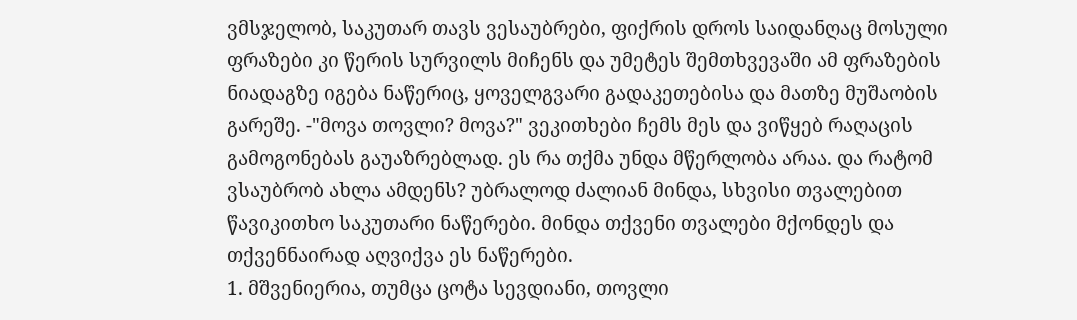ვმსჯელობ, საკუთარ თავს ვესაუბრები, ფიქრის დროს საიდანღაც მოსული ფრაზები კი წერის სურვილს მიჩენს და უმეტეს შემთხვევაში ამ ფრაზების ნიადაგზე იგება ნაწერიც, ყოველგვარი გადაკეთებისა და მათზე მუშაობის გარეშე. -"მოვა თოვლი? მოვა?" ვეკითხები ჩემს მეს და ვიწყებ რაღაცის გამოგონებას გაუაზრებლად. ეს რა თქმა უნდა მწერლობა არაა. და რატომ ვსაუბრობ ახლა ამდენს? უბრალოდ ძალიან მინდა, სხვისი თვალებით წავიკითხო საკუთარი ნაწერები. მინდა თქვენი თვალები მქონდეს და თქვენნაირად აღვიქვა ეს ნაწერები.
1. მშვენიერია, თუმცა ცოტა სევდიანი, თოვლი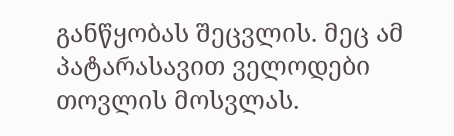განწყობას შეცვლის. მეც ამ პატარასავით ველოდები თოვლის მოსვლას.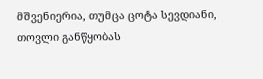მშვენიერია, თუმცა ცოტა სევდიანი, თოვლი განწყობას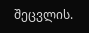შეცვლის.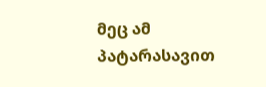მეც ამ პატარასავით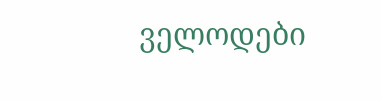ველოდები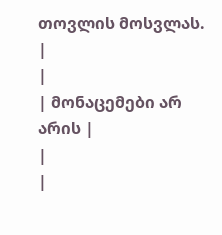თოვლის მოსვლას.
|
|
| მონაცემები არ არის |
|
|